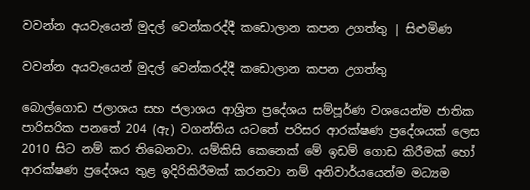වවන්න අයවැයෙන් මුදල් වෙන්කරද්දී කඩොලාන කපන උගත්තු | සිළුමිණ

වවන්න අයවැයෙන් මුදල් වෙන්කරද්දී කඩොලාන කපන උගත්තු

බොල්ගොඩ ජලාශය සහ ජලාශය ආශ්‍රිත ප්‍රදේශය සම්පූර්ණ වශයෙන්ම ජාතික පාරිසරික පනතේ 204 (ඇ) වගන්තිය යටතේ පරිසර ආරක්ෂණ ප්‍රදේශයක් ලෙස 2010 සිට නම් කර තිබෙනවා. යම්කිසි කෙනෙක් මේ ඉඩම් ගොඩ කිරීමක් හෝ ආරක්ෂණ ප්‍රදේශය තුළ ඉදිරිකිරීමක් කරනවා නම් අනිවාර්යයෙන්ම මධ්‍යම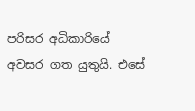පරිසර අධිකාරියේ අවසර ගත යුතුයි. එසේ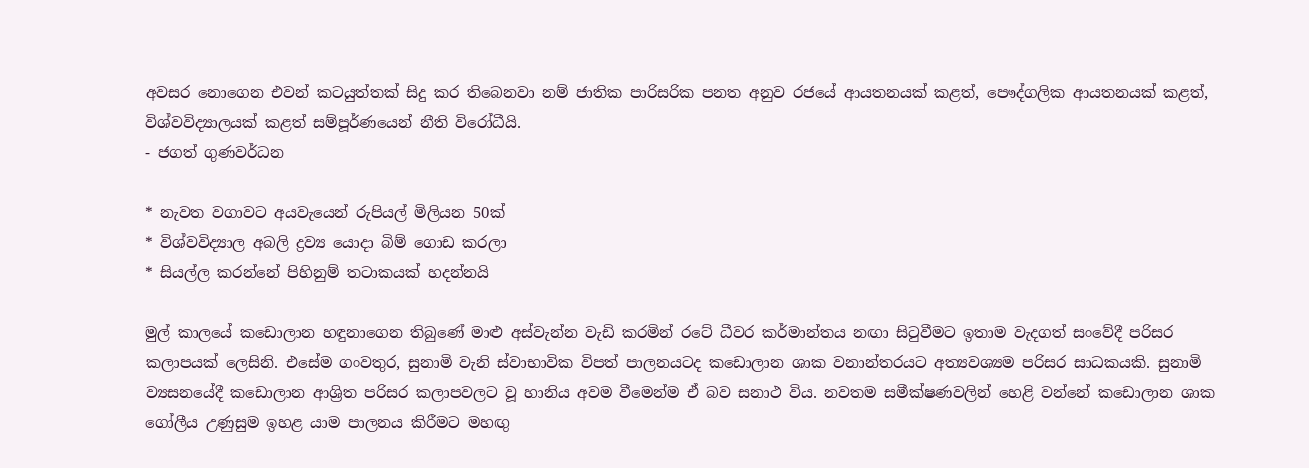අවසර නොගෙන එවන් කටයුත්තක් සිදු කර තිබෙනවා නම් ජාතික පාරිසරික පනත අනුව රජයේ ආයතනයක් කළත්, පෞද්ගලික ආයතනයක් කළත්, විශ්වවිද්‍යාලයක් කළත් සම්පූර්ණයෙන් නීති විරෝධීයි.
- ජගත් ගුණවර්ධන

* නැවත වගාවට අයවැයෙන් රුපියල් මිලියන 50ක්
* විශ්වවිද්‍යාල අබලි ද්‍රව්‍ය යොදා බිම් ගොඩ කරලා
* සියල්ල කරන්නේ පිහිනුම් තටාකයක් හදන්නයි

මුල් කාලයේ කඩොලාන හඳුනාගෙන තිබුණේ මාළු අස්වැන්න වැඩි කරමින් රටේ ධීවර කර්මාන්තය නඟා සිටුවීමට ඉතාම වැදගත් සංවේදී පරිසර කලාපයක් ලෙසිනි. එසේම ගංවතුර, සුනාමි වැනි ස්වාභාවික විපත් පාලනයටද කඩොලාන ශාක වනාන්තරයට අත්‍යවශ්‍යම පරිසර සාධකයකි. සුනාමි ව්‍යසනයේදී කඩොලාන ආශ්‍රිත පරිසර කලාපවලට වූ හානිය අවම වීමෙන්ම ඒ බව සනාථ විය. නවතම සමීක්ෂණවලින් හෙළි වන්නේ කඩොලාන ශාක ගෝලීය උණුසුම ඉහළ යාම පාලනය කිරීමට මහඟු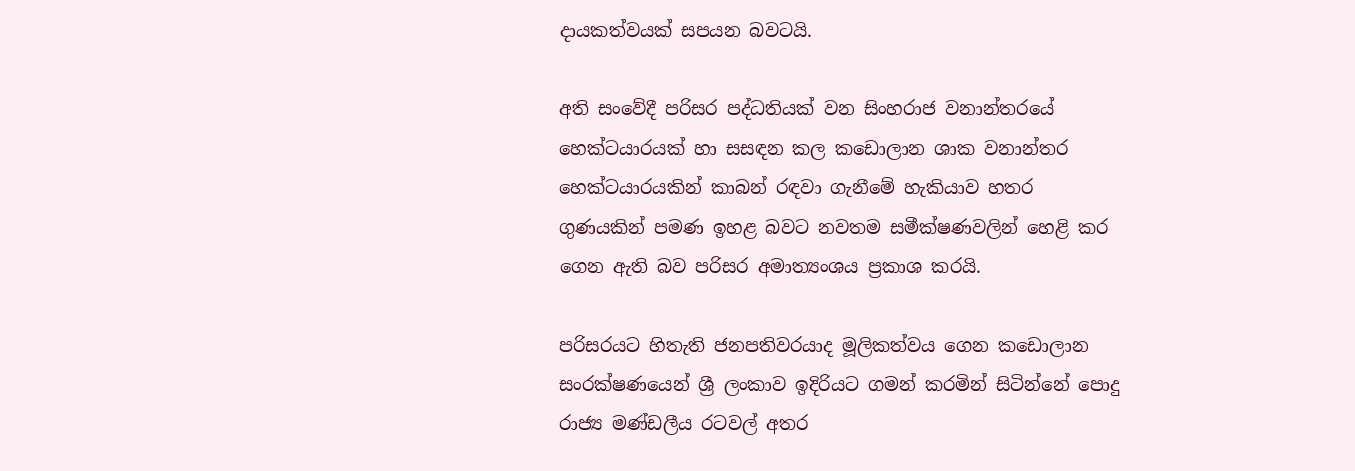දායකත්වයක් සපයන බවටයි.

අති සංවේදී පරිසර පද්ධතියක් වන සිංහරාජ වනාන්තරයේ හෙක්ටයාරයක් හා සසඳන කල කඩොලාන ශාක වනාන්තර හෙක්ටයාරයකින් කාබන් රඳවා ගැනීමේ හැකියාව හතර ගුණයකින් පමණ ඉහළ බවට නවතම සමීක්ෂණවලින් හෙළි කර ගෙන ඇති බව පරිසර අමාත්‍යංශය ප්‍රකාශ කරයි.

පරිසරයට හිතැති ජනපතිවරයාද මූලිකත්වය ගෙන කඩොලාන සංරක්ෂණයෙන් ශ්‍රී ලංකාව ඉදිරියට ගමන් කරමින් සිටින්නේ පොදු රාජ්‍ය මණ්ඩලීය රටවල් අතර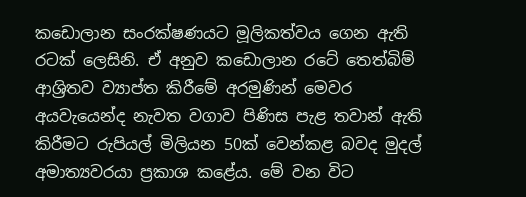කඩොලාන සංරක්ෂණයට මූලිකත්වය ගෙන ඇති රටක් ලෙසිනි. ඒ අනුව කඩොලාන රටේ තෙත්බිම් ආශ්‍රිතව ව්‍යාප්ත කිරීමේ අරමුණින් මෙවර අයවැයෙන්ද නැවත වගාව පිණිස පැළ තවාන් ඇති කිරීමට රුපියල් මිලියන 50ක් වෙන්කළ බවද මුදල් අමාත්‍යවරයා ප්‍රකාශ කළේය. මේ වන විට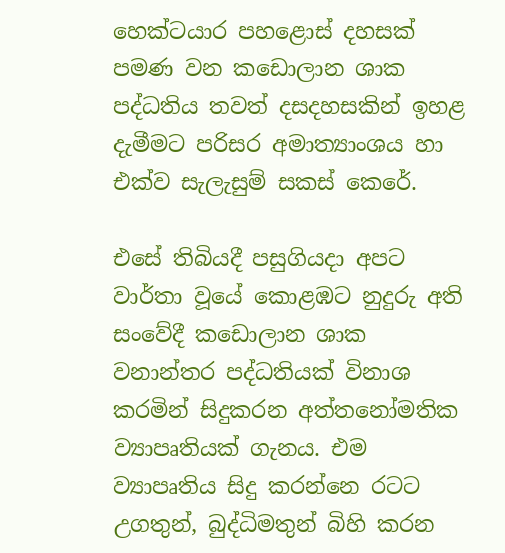හෙක්ටයාර පහළොස් දහසක් පමණ වන කඩොලාන ශාක පද්ධතිය තවත් දසදහසකින් ඉහළ දැමීමට පරිසර අමාත්‍යාංශය හා එක්ව සැලැසුම් සකස් කෙරේ.

එසේ තිබියදී පසුගියදා අපට වාර්තා වූයේ කොළඹට නුදුරු අති සංවේදී කඩොලාන ශාක වනාන්තර පද්ධතියක් විනාශ කරමින් සිදුකරන අත්තනෝමතික ව්‍යාපෘතියක් ගැනය. එම ව්‍යාපෘතිය සිදු කරන්නෙ රටට උගතුන්, බුද්ධිමතුන් බිහි කරන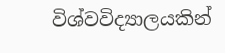විශ්වවිද්‍යාලයකින්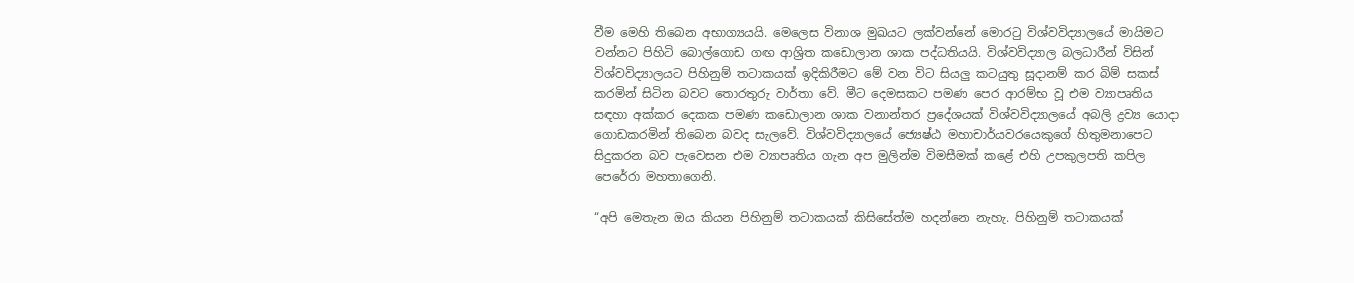වීම මෙහි තිබෙන අභාග්‍යයයි. මෙලෙස විනාශ මුඛයට ලක්වන්නේ මොරටු විශ්වවිද්‍යාලයේ මායිමට වන්නට පිහිටි බොල්ගොඩ ගඟ ආශ්‍රිත කඩොලාන ශාක පද්ධතියයි. විශ්වවිද්‍යාල බලධාරීන් විසින් විශ්වවිද්‍යාලයට පිහිනුම් තටාකයක් ඉදිකිරීමට මේ වන විට සියලු කටයුතු සූදානම් කර බිම් සකස් කරමින් සිටින බවට තොරතුරු වාර්තා වේ. මීට දෙමසකට පමණ පෙර ආරම්භ වූ එම ව්‍යාපෘතිය සඳහා අක්කර දෙකක පමණ කඩොලාන ශාක වනාන්තර ප්‍රදේශයක් විශ්වවිද්‍යාලයේ අබලි ද්‍රව්‍ය යොදා ගොඩකරමින් තිබෙන බවද සැලවේ. විශ්වවිද්‍යාලයේ ජ්‍යෙෂ්ඨ මහාචාර්යවරයෙකුගේ හිතුමනාපෙට සිදුකරන බව පැව‍ෙසන එම ව්‍යාපෘතිය ගැන අප මුලින්ම විමසීමක් කළේ එහි උපකුලපති කපිල පෙරේරා මහතාගෙනි.

“අපි මෙතැන ඔය කියන පිහිනුම් තටාකයක් කිසිසේත්ම හදන්නෙ නැහැ. පිහිනුම් තටාකයක්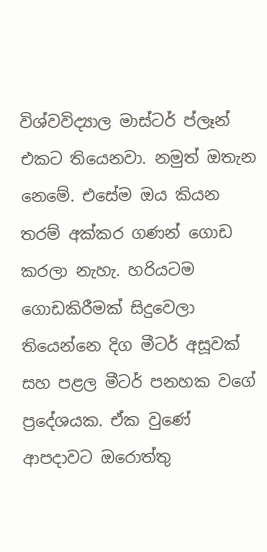විශ්වවිද්‍යාල මාස්ටර් ප්ලෑන් එකට තියෙනවා. නමුත් ඔතැන නෙමේ. එසේම ඔය කියන තරම් අක්කර ගණන් ගොඩ කරලා නැහැ. හරියටම ගොඩකිරීමක් සිදුවෙලා තියෙන්නෙ දිග මීටර් අසූවක් සහ පළල මීටර් පනහක වගේ ප්‍රදේශයක. ඒක වුණේ ආපදාවට ඔරොත්තු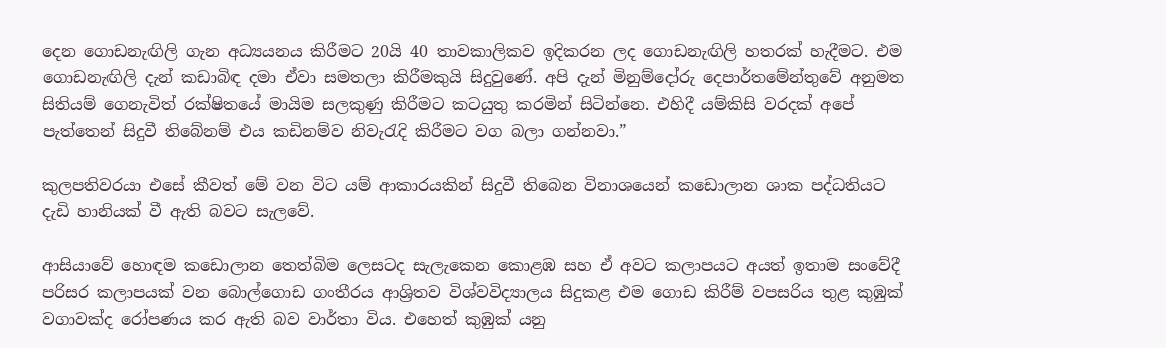දෙන ගොඩනැඟිලි ගැන අධ්‍යයනය කිරීමට 20යි 40 තාවකාලිකව ඉදිකරන ලද ගොඩනැඟිලි හතරක් හැදීමට. එම ගොඩනැඟිලි දැන් කඩාබිඳ දමා ඒවා සමතලා කිරීමකුයි සිදුවුණේ. අපි දැන් මිනුම්දෝරු දෙපාර්තමේන්තුවේ අනුමත සිතියම් ගෙනැවිත් රක්ෂිතයේ මායිම සලකුණු කිරීමට කටයුතු කරමින් සිටින්නෙ. එහිදී යම්කිසි වරදක් අපේ පැත්තෙන් සිදුවී තිබේනම් එය කඩිනම්ව නිවැරැදි කිරීමට වග බලා ගන්නවා.”

කුලපතිවරයා එසේ කීවත් මේ වන විට යම් ආකාරයකින් සිදුවී තිබෙන විනාශයෙන් කඩොලාන ශාක පද්ධතියට දැඩි හානියක් වී ඇති බවට සැලවේ.

ආසියාවේ හොඳම කඩොලාන තෙත්බිම ලෙසටද සැලැකෙන කොළඹ සහ ඒ අවට කලාපයට අයත් ඉතාම සංවේදී පරිසර කලාපයක් වන බොල්ගොඩ ගංතීරය ආශ්‍රිතව විශ්වවිද්‍යාලය සිදුකළ එම ගොඩ කිරීම් වපසරිය තුළ කුඹුක් වගාවක්ද රෝපණය කර ඇති බව වාර්තා විය. එහෙත් කුඹුක් යනු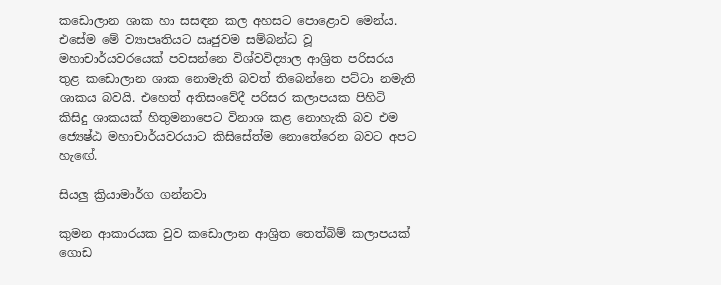කඩොලාන ශාක හා සසඳන කල අහසට පොළොව මෙන්ය. එසේම මේ ව්‍යාපෘතියට ඍජුවම සම්බන්ධ වූ මහාචාර්යවරයෙක් පවසන්නෙ විශ්වවිද්‍යාල ආශ්‍රිත පරිසරය තුළ කඩොලාන ශාක නොමැති බවත් තිබෙන්නෙ පට්ටා නමැති ශාකය බවයි. එහෙත් අතිසංවේදී පරිසර කලාපයක පිහිටි කිසිදු ශාකයක් හිතුමනාපෙට විනාශ කළ නොහැකි බව එම ජ්‍යෙෂ්ඨ මහාචාර්යවරයාට කිසිසේත්ම නොතේරෙන බවට අපට හැඟේ.

සියලු ක්‍රියාමාර්ග ගන්නවා

කුමන ආකාරයක වුව කඩොලාන ආශ්‍රිත තෙත්බිම් කලාපයක් ගොඩ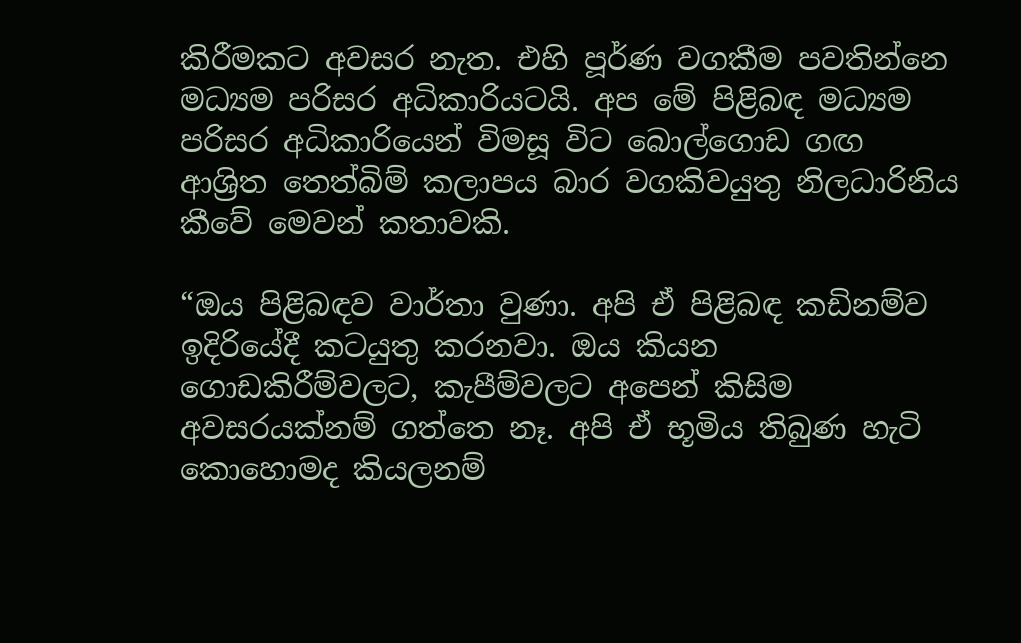කිරීමකට අවසර නැත. එහි පූර්ණ වගකීම පවතින්නෙ මධ්‍යම පරිසර අධිකාරියටයි. අප මේ පිළිබඳ මධ්‍යම පරිසර අධිකාරියෙන් විමසූ විට බොල්ගොඩ ගඟ ආශ්‍රිත තෙත්බිම් කලාපය බාර වගකිවයුතු නිලධාරිනිය කීවේ මෙවන් කතාවකි.

“ඔය පිළිබඳව වාර්තා වුණා. අපි ඒ පිළිබඳ කඩිනම්ව ඉදිරියේදී කටයුතු කරනවා. ඔය කියන ගොඩකිරීම්වලට, කැපීම්වලට අපෙන් කිසිම අවසරයක්නම් ගත්තෙ නෑ. අපි ඒ භූමිය තිබුණ හැටි කොහොමද කියලනම්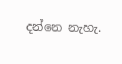දන්නෙ නැහැ.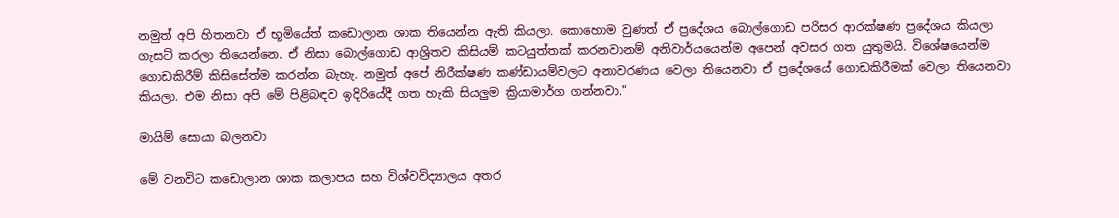නමුත් අපි හිතනවා ඒ භූමියේත් කඩොලාන ශාක තියෙන්න ඇති කියලා. කොහොම වුණත් ඒ ප්‍රදේශය බොල්ගොඩ පරිසර ආරක්ෂණ ප්‍රදේශය කියලා ගැසට් කරලා තියෙන්නෙ. ඒ නිසා බොල්ගොඩ ආශ්‍රිතව කිසියම් කටයුත්තක් කරනවානම් අනිවාර්යයෙන්ම අපෙන් අවසර ගත යුතුමයි. විශේෂයෙන්ම ගොඩකිරීම් කිසිසේත්ම කරන්න බැහැ. නමුත් අපේ නිරීක්ෂණ කණ්ඩායම්වලට අනාවරණය වෙලා තියෙනවා ඒ ප්‍රදේශයේ ගොඩකිරීමක් වෙලා තියෙනවා කියලා. එම නිසා අපි මේ පිළිබඳව ඉදිරියේදී ගත හැකි සියලුම ක්‍රියාමාර්ග ගන්නවා."

මායිම් සොයා බලනවා

මේ වනවිට කඩොලාන ශාක කලාපය සහ විශ්වවිද්‍යාලය අතර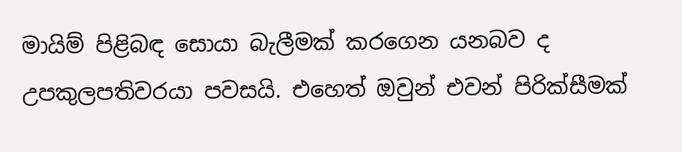මායිම් පිළිබඳ සොයා බැලීමක් කරගෙන යනබව ද උපකුලපතිවරයා පවසයි. එහෙත් ඔවුන් එවන් පිරික්සීමක්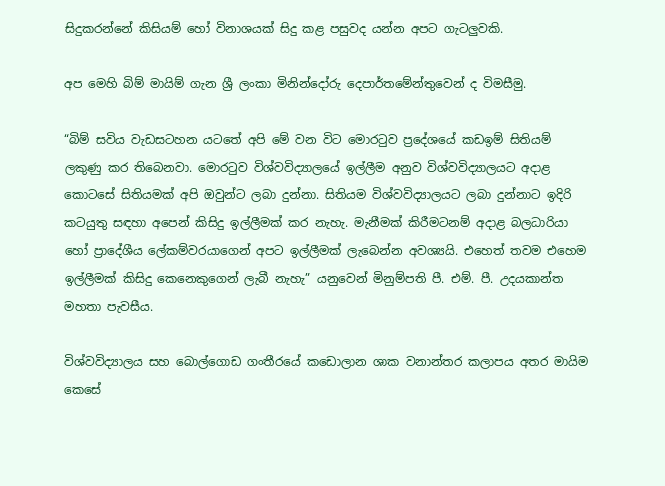සිදුකරන්නේ කිසියම් හෝ විනාශයක් සිදු කළ පසුවද යන්න අපට ගැටලුවකි.

අප මෙහි බිම් මායිම් ගැන ශ්‍රී ලංකා මිනින්දෝරු දෙපාර්තමේන්තුවෙන් ද විමසීමු.

“බිම් සවිය වැඩසටහන යටතේ අපි මේ වන විට මොරටුව ප්‍රදේශයේ කඩඉම් සිතියම් ලකුණු කර තිබෙනවා. මොරටුව විශ්වවිද්‍යාලයේ ඉල්ලීම අනුව විශ්වවිද්‍යාලයට අදාළ කොටසේ සිතියමක් අපි ඔවුන්ට ලබා දුන්නා. සිතියම විශ්වවිද්‍යාලයට ලබා දුන්නාට ඉදිරි කටයුතු සඳහා අපෙන් කිසිදු ඉල්ලීමක් කර නැහැ. මැනීමක් කිරීමටනම් අදාළ බලධාරියා හෝ ප්‍රාදේශීය ලේකම්වරයාගෙන් අපට ඉල්ලීමක් ලැබෙන්න අවශ්‍යයි. එහෙත් තවම එහෙම ඉල්ලීමක් කිසිදු කෙනෙකුගෙන් ලැබී නැහැ” යනුවෙන් මිනුම්පති පී. එම්. පී. උදයකාන්ත මහතා පැවසීය.

විශ්වවිද්‍යාලය සහ බොල්ගොඩ ගංතීරයේ කඩොලාන ශාක වනාන්තර කලාපය අතර මායිම කෙසේ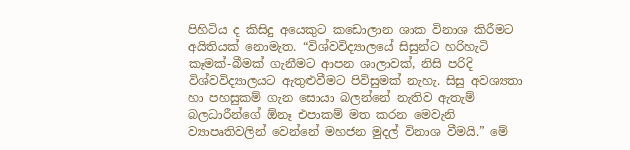පිහිටිය ද කිසිදු අයෙකුට කඩොලාන ශාක විනාශ කිරීමට අයිතියක් නොමැත. “විශ්වවිද්‍යාලයේ සිසුන්ට හරිහැටි කෑමක්-බීමක් ගැනීමට ආපන ශාලාවක්, නිසි පරිදි විශ්වවිද්‍යාලයට ඇතුළුවීමට පිවිසුමක් නැහැ. සිසු අවශ්‍යතා හා පහසුකම් ගැන සොයා බලන්නේ නැතිව ඇතැම් බලධාරීන්ගේ ඕනෑ එපාකම් මත කරන මෙවැනි ව්‍යාපෘතිවලින් වෙන්නේ මහජන මුදල් විනාශ වීමයි.” මේ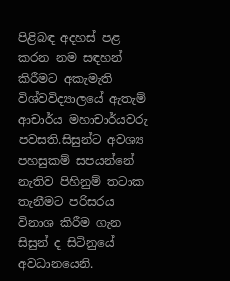පිළිබඳ අදහස් පළ කරන නම සඳහන් කිරීමට අකැමැති විශ්වවිද්‍යාලයේ ඇතැම් ආචාර්ය මහාචාර්යවරු පවසති.සිසුන්ට අවශ්‍ය පහසුකම් සපයන්නේ නැතිව පිහිනුම් තටාක තැනීමට පරිසරය විනාශ කිරීම ගැන සිසුන් ද සිටිනුයේ අවධානයෙනි.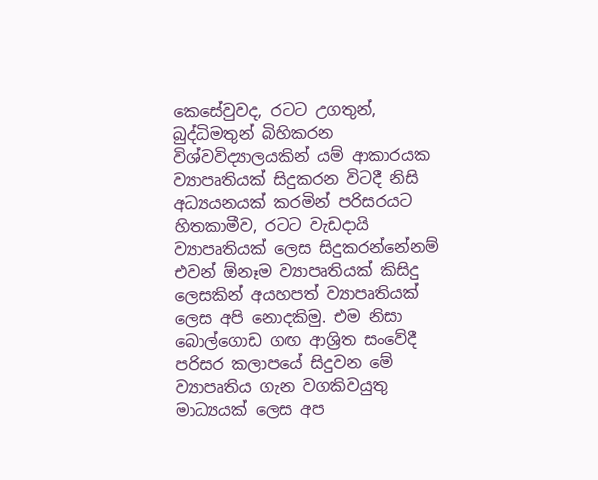කෙසේවුවද, රටට උගතුන්, බුද්ධිමතුන් බිහිකරන විශ්වවිද්‍යාලයකින් යම් ආකාරයක ව්‍යාපෘතියක් සිදුකරන විටදී නිසි අධ්‍යයනයක් කරමින් පරිසරයට හිතකාමීව, රටට වැඩදායි ව්‍යාපෘතියක් ලෙස සිදුකරන්නේනම් එවන් ඕනෑම ව්‍යාපෘතියක් කිසිදු ලෙසකින් අයහපත් ව්‍යාපෘතියක් ලෙස අපි නොදකිමු. එම නිසා බොල්ගොඩ ගඟ ආශ්‍රිත සංවේදී පරිසර කලාපයේ සිදුවන මේ ව්‍යාපෘතිය ගැන වගකිවයුතු මාධ්‍යයක් ලෙස අප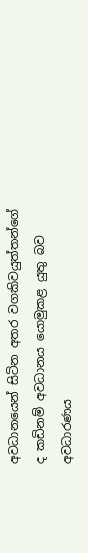අවධානයෙන් සිටින අතර වගකිවයුත්තන්ගේ ද කඩිනම් අවධානය යොමුකළ යුතු බව අවධාරණය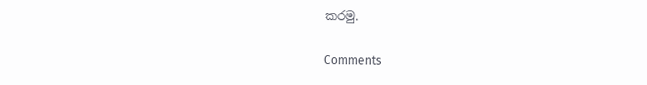කරමු.

Comments